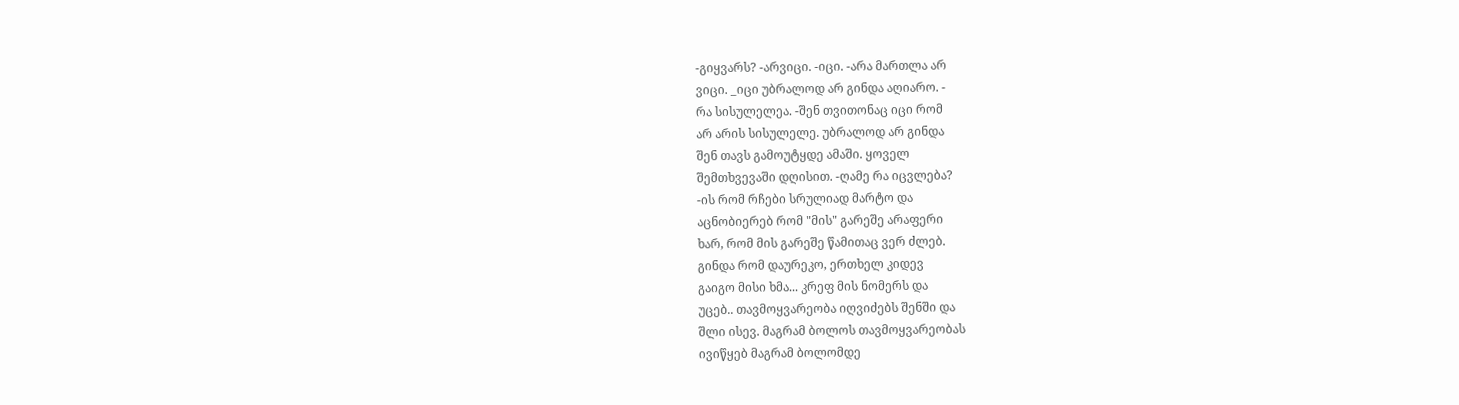-გიყვარს? -არვიცი. -იცი. -არა მართლა არ
ვიცი. _იცი უბრალოდ არ გინდა აღიარო. -
რა სისულელეა. -შენ თვითონაც იცი რომ
არ არის სისულელე. უბრალოდ არ გინდა
შენ თავს გამოუტყდე ამაში. ყოველ
შემთხვევაში დღისით. -ღამე რა იცვლება?
-ის რომ რჩები სრულიად მარტო და
აცნობიერებ რომ "მის" გარეშე არაფერი
ხარ, რომ მის გარეშე წამითაც ვერ ძლებ.
გინდა რომ დაურეკო, ერთხელ კიდევ
გაიგო მისი ხმა... კრეფ მის ნომერს და
უცებ.. თავმოყვარეობა იღვიძებს შენში და
შლი ისევ. მაგრამ ბოლოს თავმოყვარეობას
ივიწყებ მაგრამ ბოლომდე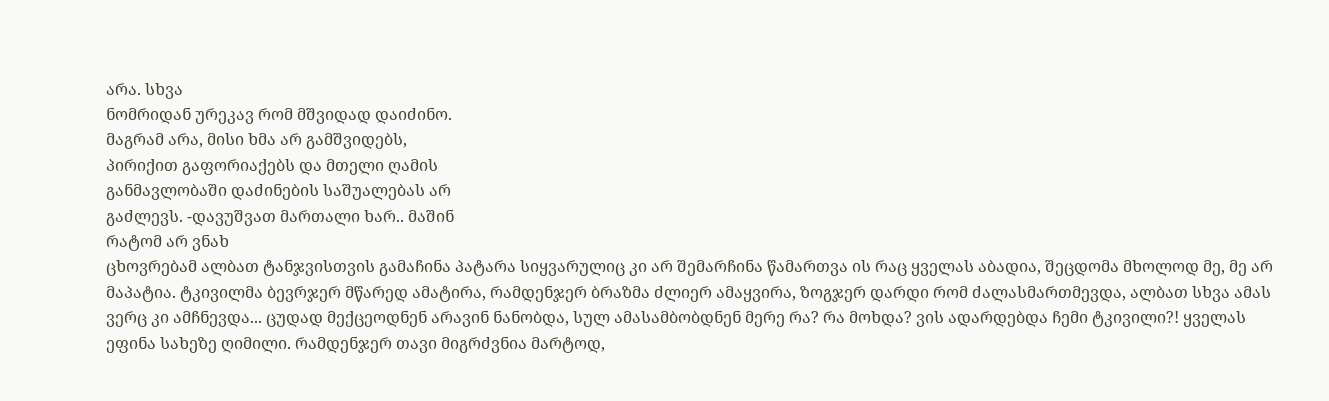არა. სხვა
ნომრიდან ურეკავ რომ მშვიდად დაიძინო.
მაგრამ არა, მისი ხმა არ გამშვიდებს,
პირიქით გაფორიაქებს და მთელი ღამის
განმავლობაში დაძინების საშუალებას არ
გაძლევს. -დავუშვათ მართალი ხარ.. მაშინ
რატომ არ ვნახ
ცხოვრებამ ალბათ ტანჯვისთვის გამაჩინა პატარა სიყვარულიც კი არ შემარჩინა წამართვა ის რაც ყველას აბადია, შეცდომა მხოლოდ მე, მე არ მაპატია. ტკივილმა ბევრჯერ მწარედ ამატირა, რამდენჯერ ბრაზმა ძლიერ ამაყვირა, ზოგჯერ დარდი რომ ძალასმართმევდა, ალბათ სხვა ამას ვერც კი ამჩნევდა... ცუდად მექცეოდნენ არავინ ნანობდა, სულ ამასამბობდნენ მერე რა? რა მოხდა? ვის ადარდებდა ჩემი ტკივილი?! ყველას ეფინა სახეზე ღიმილი. რამდენჯერ თავი მიგრძვნია მარტოდ,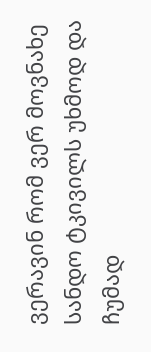ვერავინ რომ ვერ მოვნახე სანდო ტკივილს უხმოდ და ჩუმად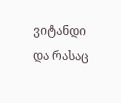ვიტანდი და რასაც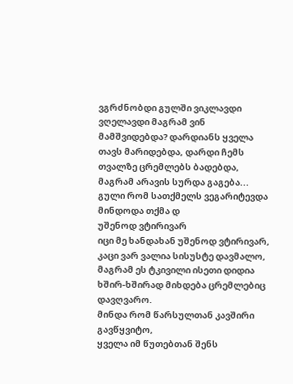ვგრძნობდი გულში ვიკლავდი ვღელავდი მაგრამ ვინ მამშვიდებდა? დარდიანს ყველა თავს მარიდებდა, დარდი ჩემს თვალზე ცრემლებს ბადებდა, მაგრამ არავის სურდა გაგება... გული რომ სათქმელს ვეგარიტევდა მინდოდა თქმა დ
უშენოდ ვტირივარ
იცი მე ხანდახან უშენოდ ვტირივარ,
კაცი ვარ ვალია სისუსტე დავმალო,
მაგრამ ეს ტკივილი ისეთი დიდია
ხშირ-ხშირად მიხდება ცრემლებიც დავღვარო.
მინდა რომ წარსულთან კავშირი გავწყვიტო,
ყველა იმ წუთებთან შენს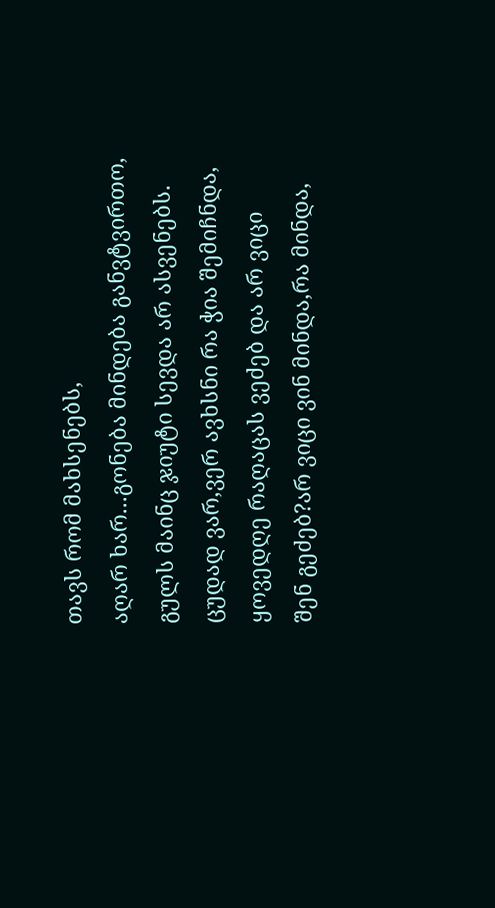თავს რომ მახსენებს,
აღარ ხარ...გონება მინდება განვტვირთო,
გულს მაინც ჯიუტი სევდა არ ასვენებს.
ცუდად ვარ,ვერ ავხსნი რა ჭია შემიჩნდა,
ყოვედღე რაღაცას ვეძებ და არ ვიცი
შენ გეძებ?არ ვიცი ვინ მინდა,რა მინდა,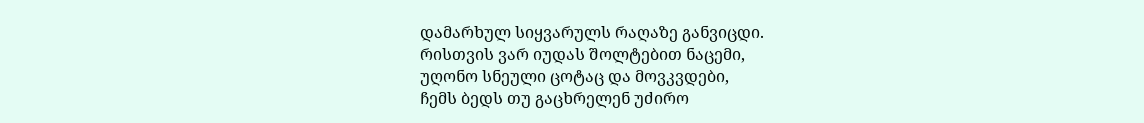დამარხულ სიყვარულს რაღაზე განვიცდი.
რისთვის ვარ იუდას შოლტებით ნაცემი,
უღონო სნეული ცოტაც და მოვკვდები,
ჩემს ბედს თუ გაცხრელენ უძირო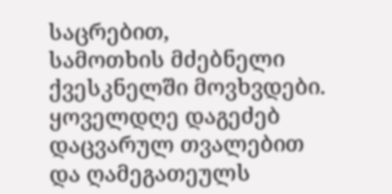საცრებით,
სამოთხის მძებნელი ქვესკნელში მოვხვდები.
ყოველდღე დაგეძებ დაცვარულ თვალებით
და ღამეგათეულს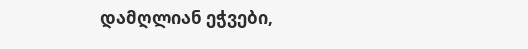დამღლიან ეჭვები,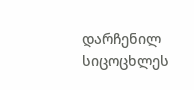დარჩენილ სიცოცხლეს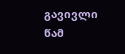გავივლი წამ